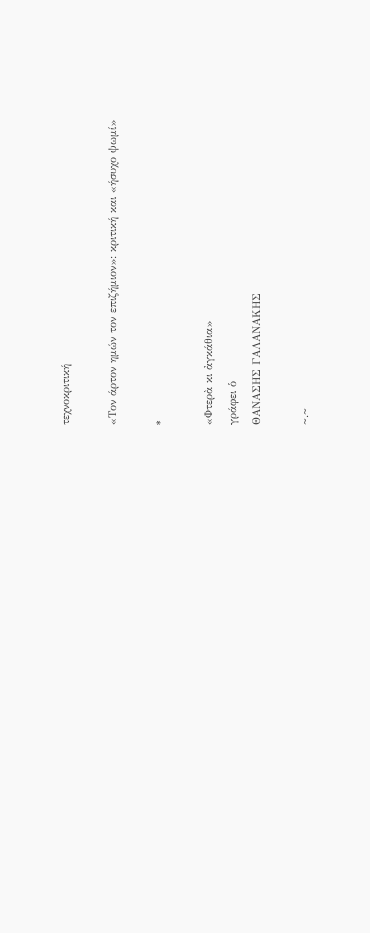τεχνοκριτική

«Τον άρτον ημών τον επιζήμιον»: κριτική και «ήσυχο ψωμί»

*

«Φτερὰ κι ἀγκάθια»
γράφει ὁ
ΘΑΝΑΣΗΣ ΓΑΛΑΝΑΚΗΣ

~.~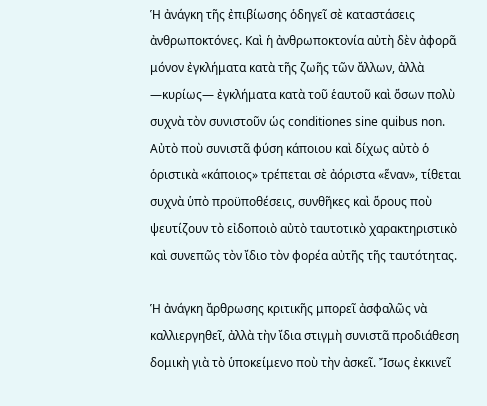Ἡ ἀνάγκη τῆς ἐπιβίωσης ὁδηγεῖ σὲ καταστάσεις ἀνθρωποκτόνες. Καὶ ἡ ἀνθρωποκτονία αὐτὴ δὲν ἀφορᾶ μόνον ἐγκλήματα κατὰ τῆς ζωῆς τῶν ἄλλων, ἀλλὰ —κυρίως— ἐγκλήματα κατὰ τοῦ ἑαυτοῦ καὶ ὅσων πολὺ συχνὰ τὸν συνιστοῦν ὡς conditiones sine quibus non. Αὐτὸ ποὺ συνιστᾶ φύση κάποιου καὶ δίχως αὐτὸ ὁ ὁριστικὰ «κάποιος» τρέπεται σὲ ἀόριστα «ἕναν», τίθεται συχνὰ ὑπὸ προϋποθέσεις, συνθῆκες καὶ ὅρους ποὺ ψευτίζουν τὸ εἰδοποιὸ αὐτὸ ταυτοτικὸ χαρακτηριστικὸ καὶ συνεπῶς τὸν ἴδιο τὸν φορέα αὐτῆς τῆς ταυτότητας.

Ἡ ἀνάγκη ἄρθρωσης κριτικῆς μπορεῖ ἀσφαλῶς νὰ καλλιεργηθεῖ, ἀλλὰ τὴν ἴδια στιγμὴ συνιστᾶ προδιάθεση δομικὴ γιὰ τὸ ὑποκείμενο ποὺ τὴν ἀσκεῖ. Ἴσως ἐκκινεῖ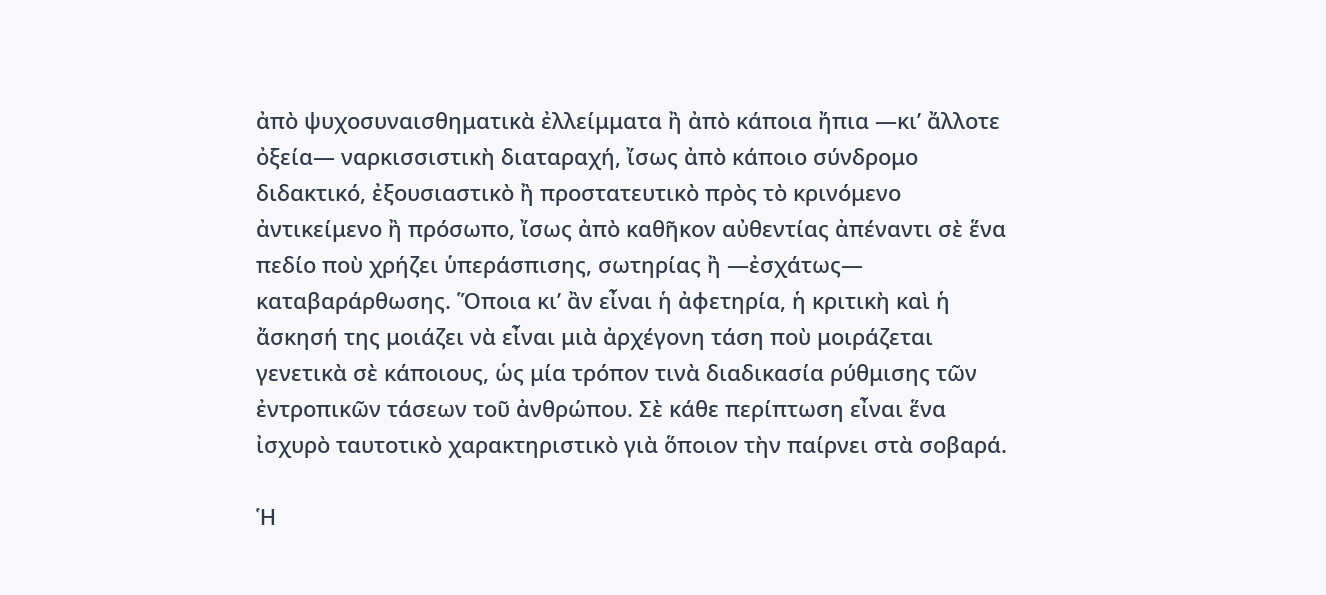ἀπὸ ψυχοσυναισθηματικὰ ἐλλείμματα ἢ ἀπὸ κάποια ἤπια —κι’ ἄλλοτε ὀξεία— ναρκισσιστικὴ διαταραχή, ἴσως ἀπὸ κάποιο σύνδρομο διδακτικό, ἐξουσιαστικὸ ἢ προστατευτικὸ πρὸς τὸ κρινόμενο ἀντικείμενο ἢ πρόσωπο, ἴσως ἀπὸ καθῆκον αὐθεντίας ἀπέναντι σὲ ἕνα πεδίο ποὺ χρήζει ὑπεράσπισης, σωτηρίας ἢ —ἐσχάτως— καταβαράρθωσης. Ὅποια κι’ ἂν εἶναι ἡ ἀφετηρία, ἡ κριτικὴ καὶ ἡ ἄσκησή της μοιάζει νὰ εἶναι μιὰ ἀρχέγονη τάση ποὺ μοιράζεται γενετικὰ σὲ κάποιους, ὡς μία τρόπον τινὰ διαδικασία ρύθμισης τῶν ἐντροπικῶν τάσεων τοῦ ἀνθρώπου. Σὲ κάθε περίπτωση εἶναι ἕνα ἰσχυρὸ ταυτοτικὸ χαρακτηριστικὸ γιὰ ὅποιον τὴν παίρνει στὰ σοβαρά.

Ἡ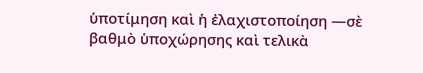ὑποτίμηση καὶ ἡ ἐλαχιστοποίηση —σὲ βαθμὸ ὑποχώρησης καὶ τελικὰ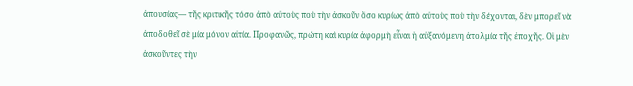ἀπουσίας— τῆς κριτικῆς τόσο ἀπὸ αὐτοὺς ποὺ τὴν ἀσκοῦν ὅσο κυρίως ἀπὸ αὐτοὺς ποὺ τὴν δέχονται, δὲν μπορεῖ νὰ ἀποδοθεῖ σὲ μία μόνον αἰτία. Προφανῶς, πρώτη καὶ κυρία ἀφορμὴ εἶναι ἡ αὐξανόμενη ἀτολμία τῆς ἐποχῆς. Οἱ μὲν ἀσκοῦντες τὴν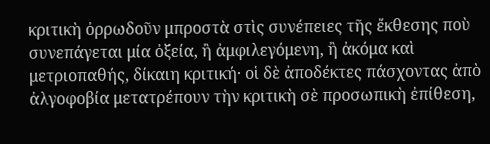κριτικὴ ὀρρωδοῦν μπροστὰ στὶς συνέπειες τῆς ἔκθεσης ποὺ συνεπάγεται μία ὀξεία, ἢ ἀμφιλεγόμενη, ἢ ἀκόμα καὶ μετριοπαθής, δίκαιη κριτική· οἱ δὲ ἀποδέκτες πάσχοντας ἀπὸ ἀλγοφοβία μετατρέπουν τὴν κριτικὴ σὲ προσωπικὴ ἐπίθεση,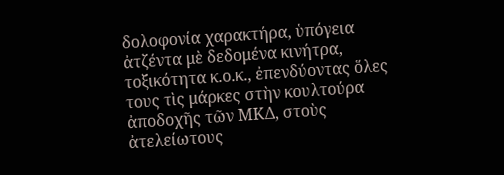δολοφονία χαρακτήρα, ὑπόγεια ἀτζέντα μὲ δεδομένα κινήτρα, τοξικότητα κ.ο.κ., ἐπενδύοντας ὅλες τους τὶς μάρκες στὴν κουλτούρα ἀποδοχῆς τῶν ΜΚΔ, στοὺς ἀτελείωτους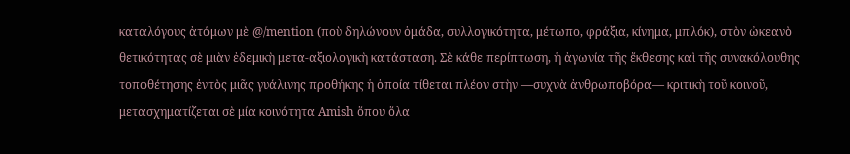καταλόγους ἀτόμων μὲ @/mention (ποὺ δηλώνουν ὁμάδα, συλλογικότητα, μέτωπο, φράξια, κίνημα, μπλόκ), στὸν ὠκεανὸ θετικότητας σὲ μιὰν ἐδεμικὴ μετα-αξιολογικὴ κατάσταση. Σὲ κάθε περίπτωση, ἡ ἀγωνία τῆς ἔκθεσης καὶ τῆς συνακόλουθης τοποθέτησης ἐντὸς μιᾶς γυάλινης προθήκης ἡ ὁποία τίθεται πλέον στὴν —συχνὰ ἀνθρωποβόρα— κριτικὴ τοῦ κοινοῦ, μετασχηματίζεται σὲ μία κοινότητα Amish ὅπου ὅλα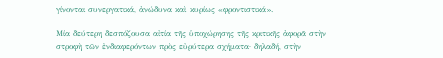γίνονται συνεργατικά, ἀνώδυνα καὶ κυρίως «φροντιστικά».

Μία δεύτερη δεσπόζουσα αἰτία τῆς ὑποχώρησης τῆς κριτικῆς ἀφορᾶ στὴν στροφὴ τῶν ἐνδιαφερόντων πρὸς εὐρύτερα σχήματα· δηλαδή, στὴν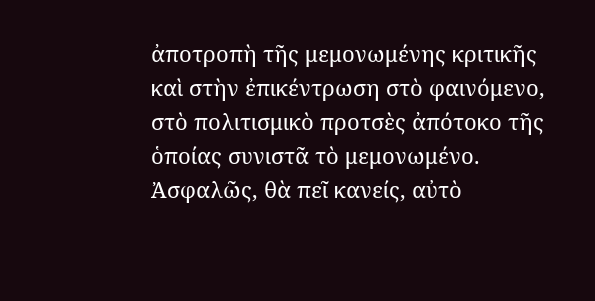ἀποτροπὴ τῆς μεμονωμένης κριτικῆς καὶ στὴν ἐπικέντρωση στὸ φαινόμενο, στὸ πολιτισμικὸ προτσὲς ἀπότοκο τῆς ὁποίας συνιστᾶ τὸ μεμονωμένο. Ἀσφαλῶς, θὰ πεῖ κανείς, αὐτὸ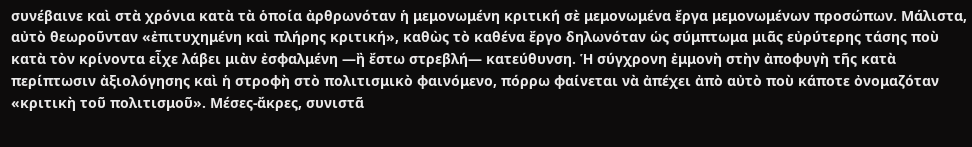συνέβαινε καὶ στὰ χρόνια κατὰ τὰ ὁποία ἀρθρωνόταν ἡ μεμονωμένη κριτική σὲ μεμονωμένα ἔργα μεμονωμένων προσώπων. Μάλιστα, αὐτὸ θεωροῦνταν «ἐπιτυχημένη καὶ πλήρης κριτική», καθὼς τὸ καθένα ἔργο δηλωνόταν ὡς σύμπτωμα μιᾶς εὐρύτερης τάσης ποὺ κατὰ τὸν κρίνοντα εἶχε λάβει μιὰν ἐσφαλμένη —ἢ ἔστω στρεβλή— κατεύθυνση. Ἡ σύγχρονη ἐμμονὴ στὴν ἀποφυγὴ τῆς κατὰ περίπτωσιν ἀξιολόγησης καὶ ἡ στροφὴ στὸ πολιτισμικὸ φαινόμενο, πόρρω φαίνεται νὰ ἀπέχει ἀπὸ αὐτὸ ποὺ κάποτε ὀνομαζόταν «κριτικὴ τοῦ πολιτισμοῦ». Μέσες-ἄκρες, συνιστᾶ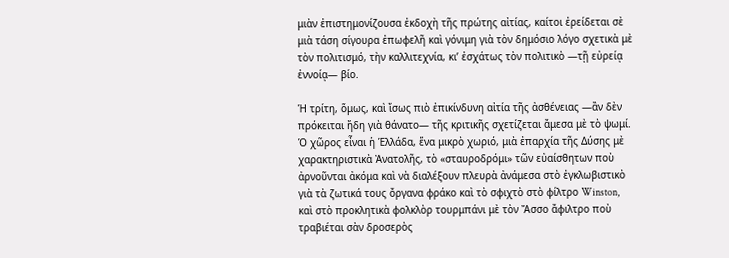μιὰν ἐπιστημονίζουσα ἐκδοχὴ τῆς πρώτης αἰτίας, καίτοι ἐρείδεται σὲ μιὰ τάση σίγουρα ἐπωφελῆ καὶ γόνιμη γιὰ τὸν δημόσιο λόγο σχετικὰ μὲ τὸν πολιτισμό, τὴν καλλιτεχνία, κι’ ἐσχάτως τὸν πολιτικὸ —τῇ εὐρείᾳ ἐννοίᾳ— βίο.

Ἡ τρίτη, ὅμως, καὶ ἴσως πιὸ ἐπικίνδυνη αἰτία τῆς ἀσθένειας —ἂν δὲν πρόκειται ἤδη γιὰ θάνατο— τῆς κριτικῆς σχετίζεται ἄμεσα μὲ τὸ ψωμί. Ὁ χῶρος εἶναι ἡ Ἑλλάδα, ἕνα μικρὸ χωριό, μιὰ ἐπαρχία τῆς Δύσης μὲ χαρακτηριστικὰ Ἀνατολῆς, τὸ «σταυροδρόμι» τῶν εὐαίσθητων ποὺ ἀρνοῦνται ἀκόμα καὶ νὰ διαλέξουν πλευρὰ ἀνάμεσα στὸ ἐγκλωβιστικὸ γιὰ τὰ ζωτικά τους ὄργανα φράκο καὶ τὸ σφιχτὸ στὸ φίλτρο Winston, καὶ στὸ προκλητικὰ φολκλὸρ τουρμπάνι μὲ τὸν Ἄσσο ἄφιλτρο ποὺ τραβιέται σὰν δροσερὸς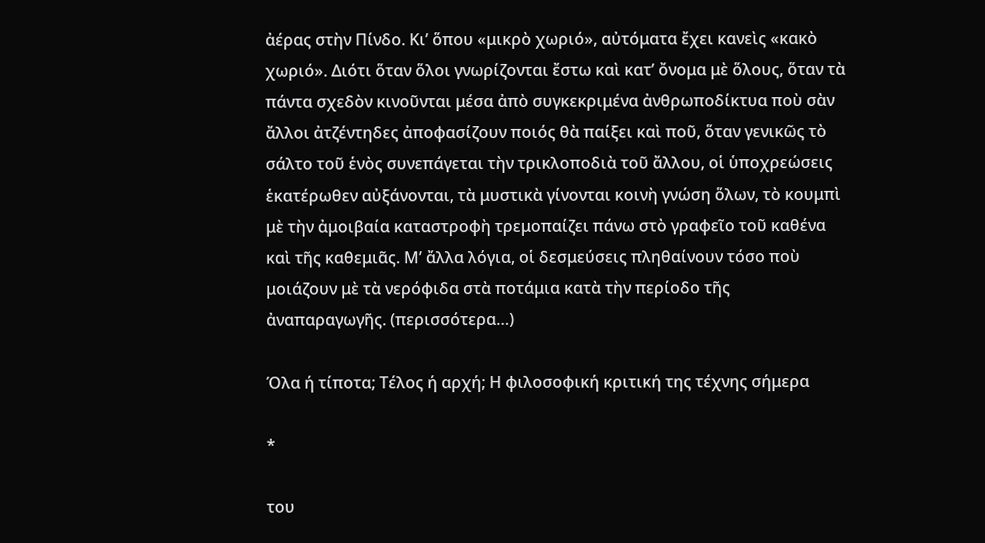ἀέρας στὴν Πίνδο. Κι’ ὅπου «μικρὸ χωριό», αὐτόματα ἔχει κανεὶς «κακὸ χωριό». Διότι ὅταν ὅλοι γνωρίζονται ἔστω καὶ κατ’ ὄνομα μὲ ὅλους, ὅταν τὰ πάντα σχεδὸν κινοῦνται μέσα ἀπὸ συγκεκριμένα ἀνθρωποδίκτυα ποὺ σὰν ἄλλοι ἀτζέντηδες ἀποφασίζουν ποιός θὰ παίξει καὶ ποῦ, ὅταν γενικῶς τὸ σάλτο τοῦ ἑνὸς συνεπάγεται τὴν τρικλοποδιὰ τοῦ ἄλλου, οἱ ὑποχρεώσεις ἑκατέρωθεν αὐξάνονται, τὰ μυστικὰ γίνονται κοινὴ γνώση ὅλων, τὸ κουμπὶ μὲ τὴν ἀμοιβαία καταστροφὴ τρεμοπαίζει πάνω στὸ γραφεῖο τοῦ καθένα καὶ τῆς καθεμιᾶς. Μ’ ἄλλα λόγια, οἱ δεσμεύσεις πληθαίνουν τόσο ποὺ μοιάζουν μὲ τὰ νερόφιδα στὰ ποτάμια κατὰ τὴν περίοδο τῆς ἀναπαραγωγῆς. (περισσότερα…)

Όλα ή τίποτα; Τέλος ή αρχή; Η φιλοσοφική κριτική της τέχνης σήμερα

*

του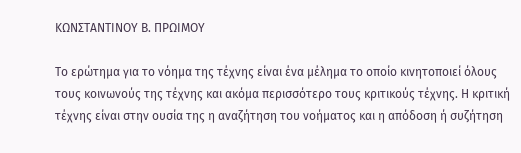ΚΩΝΣΤΑΝΤΙΝΟΥ Β. ΠΡΩΙΜΟΥ

Το ερώτημα για το νόημα της τέχνης είναι ένα μέλημα το οποίο κινητοποιεί όλους τους κοινωνούς της τέχνης και ακόμα περισσότερο τους κριτικούς τέχνης. Η κριτική τέχνης είναι στην ουσία της η αναζήτηση του νοήματος και η απόδοση ή συζήτηση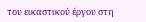του εικαστικού έργου στη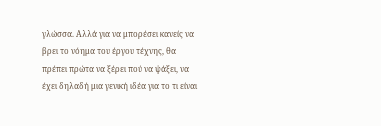γλώσσα. Αλλά για να μπορέσει κανείς να βρει το νόημα του έργου τέχνης, θα πρέπει πρώτα να ξέρει πού να ψάξει, να έχει δηλαδή μια γενική ιδέα για το τι είναι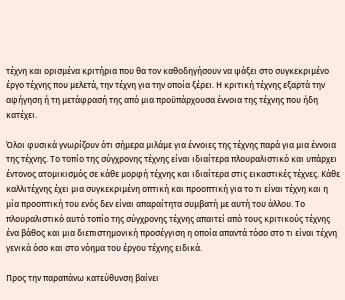τέχνη και ορισμένα κριτήρια που θα τον καθοδηγήσουν να ψάξει στο συγκεκριμένο έργο τέχνης που μελετά, την τέχνη για την οποία ξέρει. Η κριτική τέχνης εξαρτά την αφήγηση ή τη μετάφρασή της από μια προϋπάρχουσα έννοια της τέχνης που ήδη κατέχει.

Όλοι φυσικά γνωρίζουν ότι σήμερα μιλάμε για έννοιες της τέχνης παρά για μια έννοια της τέχνης. Το τοπίο της σύγχρονης τέχνης είναι ιδιαίτερα πλουραλιστικό και υπάρχει έντονος ατομικισμός σε κάθε μορφή τέχνης και ιδιαίτερα στις εικαστικές τέχνες. Κάθε καλλιτέχνης έχει μια συγκεκριμένη οπτική και προοπτική για το τι είναι τέχνη και η μία προοπτική του ενός δεν είναι απαραίτητα συμβατή με αυτή του άλλου. Το πλουραλιστικό αυτό τοπίο της σύγχρονης τέχνης απαιτεί από τους κριτικούς τέχνης ένα βάθος και μια διεπιστημονική προσέγγιση η οποία απαντά τόσο στο τι είναι τέχνη γενικά όσο και στο νόημα του έργου τέχνης ειδικά.

Προς την παραπάνω κατεύθυνση βαίνει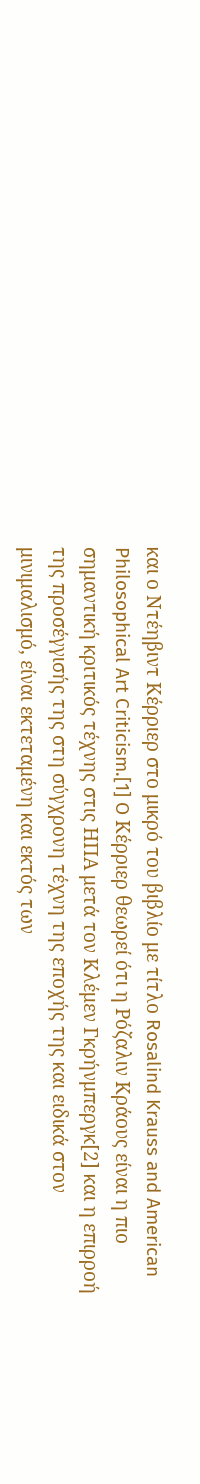και ο Ντέηβιντ Κέρριερ στο μικρό του βιβλίο με τίτλο Rosalind Krauss and American Philosophical Art Criticism.[1] O Κέρριερ θεωρεί ότι η Ρόζαλιν Κράους είναι η πιο σημαντική κριτικός τέχνης στις ΗΠΑ μετά τον Κλέμεν Γκρήνμπεργκ[2] και η επιρροή της προσέγγισής της στη σύγχρονη τέχνη της εποχής της και ειδικά στον μινιμαλισμό, είναι εκτεταμένη και εκτός των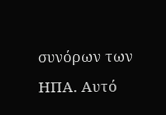συνόρων των ΗΠΑ. Αυτό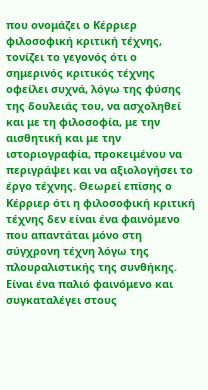που ονομάζει ο Κέρριερ φιλοσοφική κριτική τέχνης, τονίζει το γεγονός ότι ο σημερινός κριτικός τέχνης οφείλει συχνά, λόγω της φύσης της δουλειάς του, να ασχοληθεί και με τη φιλοσοφία, με την αισθητική και με την ιστοριογραφία, προκειμένου να περιγράψει και να αξιολογήσει το έργο τέχνης. Θεωρεί επίσης ο Κέρριερ ότι η φιλοσοφική κριτική τέχνης δεν είναι ένα φαινόμενο που απαντάται μόνο στη σύγχρονη τέχνη λόγω της πλουραλιστικής της συνθήκης. Είναι ένα παλιό φαινόμενο και συγκαταλέγει στους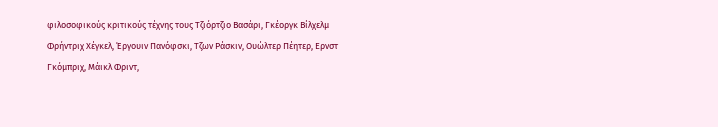φιλοσοφικούς κριτικούς τέχνης τους Τζιόρτζιο Βασάρι, Γκέοργκ Βίλχελμ Φρήντριχ Χέγκελ, Έργουιν Πανόφσκι, Τζων Ράσκιν, Ουώλτερ Πέητερ, Ερνστ Γκόμπριχ, Μάικλ Φριντ,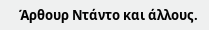Άρθουρ Ντάντο και άλλους.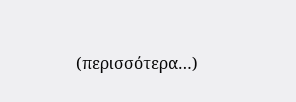(περισσότερα…)